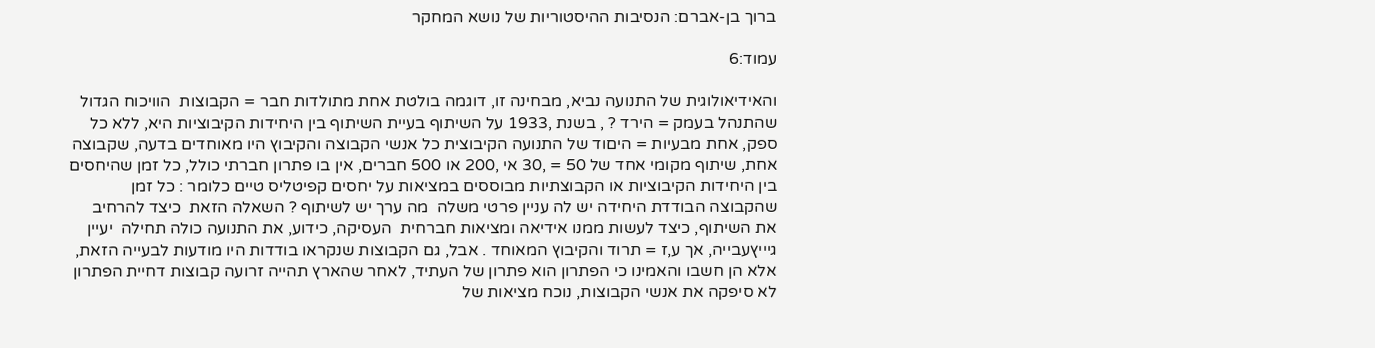ברוך בן-אברם: הנסיבות ההיסטוריות של נושא המחקר

עמוד:6

והאידיאולוגית של התנועה נביא, מבחינה זו, דוגמה בולטת אחת מתולדות חבר = הקבוצות  הוויכוח הגדול שהתנהל בעמק = הירד ? , בשנת ,1933 על השיתוף בעיית השיתוף בין היחידות הקיבוציות היא, ללא כל ספק, אחת מבעיות = היםוד של התנועה הקיבוצית כל אנשי הקבוצה והקיבוץ היו מאוחדים בדעה, שקבוצה אחת, שיתוף מקומי אחד של 50 = ,30 אי ,200 או 500 חברים, אין בו פתרון חברתי כולל, כל זמן שהיחסים בין היחידות הקיבוציות או הקבוצתיות מבוססים במציאות על יחסים קפיטליס טיים כלומר : כל זמן שהקבוצה הבודדת היחידה יש לה עניין פרטי משלה  מה ערך יש לשיתוף ? השאלה הזאת  כיצד להרחיב את השיתוף, כיצד לעשות ממנו אידיאה ומציאות חברחית  העסיקה, כידוע, את התנועה כולה תחילה  יעיין גיייץעבייה, אך ע,ז = תרוד והקיבוץ המאוחד . אבל, גם הקבוצות שנקראו בודדות היו מודעות לבעייה הזאת, אלא הן חשבו והאמינו כי הפתרון הוא פתרון של העתיד, לאחר שהארץ תהייה זרועה קבוצות דחיית הפתרון לא סיפקה את אנשי הקבוצות, נוכח מציאות של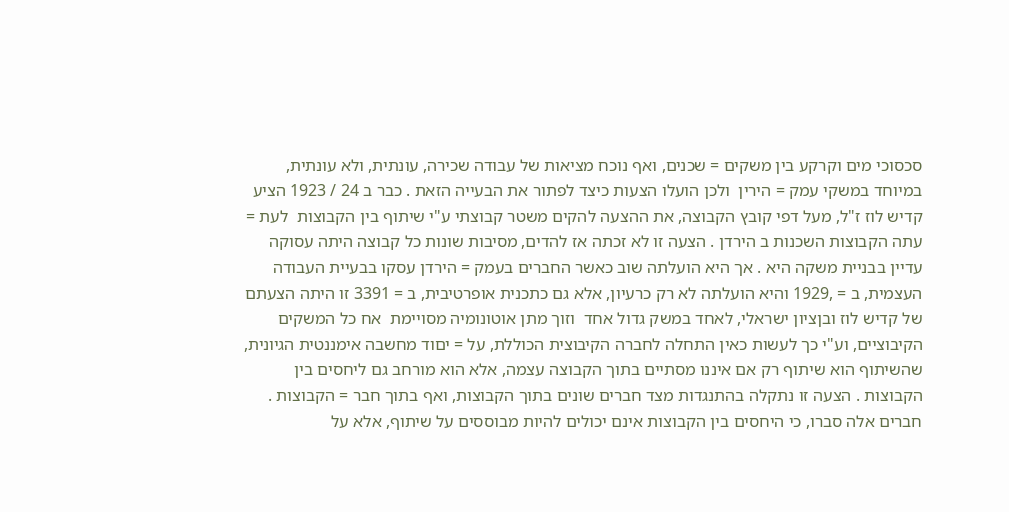סכסוכי מים וקרקע בין משקים = שכנים, ואף נוכח מציאות של עבודה שכירה, עונתית, ולא עונתית, במיוחד במשקי עמק = הירין  ולכן הועלו הצעות כיצד לפתור את הבעייה הזאת . כבר ב 24 / 1923 הציע קדיש לוז ז"ל, מעל דפי קובץ הקבוצה, את ההצעה להקים משטר קבוצתי ע"י שיתוף בין הקבוצות  לעת = עתה הקבוצות השכנות ב הירדן . הצעה זו לא זכתה אז להדים, מסיבות שונות כל קבוצה היתה עסוקה עדיין בבניית משקה היא . אך היא הועלתה שוב כאשר החברים בעמק = הירדן עסקו בבעיית העבודה העצמית, ב = ,1929 והיא הועלתה לא רק כרעיון, אלא גם כתכנית אופרטיבית, ב = 3391 זו היתה הצעתם של קדיש לוז ובןציון ישראלי, לאחד במשק גדול אחד  וזוך מתן אוטונומיה מסויימת  אח כל המשקים הקיבוציים, וע"י כך לעשות כאין התחלה לחברה הקיבוצית הכוללת, על = יםוד מחשבה אימננטית הגיונית, שהשיתוף הוא שיתוף רק אם איננו מסתיים בתוך הקבוצה עצמה, אלא הוא מורחב גם ליחסים בין הקבוצות . הצעה זו נתקלה בהתנגדות מצד חברים שונים בתוך הקבוצות, ואף בתוך חבר = הקבוצות . חברים אלה סברו, כי היחסים בין הקבוצות אינם יכולים להיות מבוססים על שיתוף, אלא על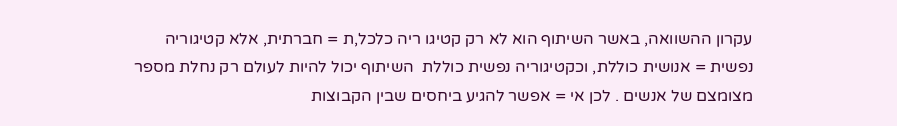עקרון ההשוואה, באשר השיתוף הוא לא רק קטיגו ריה כלכל,ת = חברתית, אלא קטיגוריה נפשית = אנושית כוללת, וכקטיגוריה נפשית כוללת  השיתוף יכול להיות לעולם רק נחלת מספר מצומצם של אנשים . לכן אי = אפשר להגיע ביחסים שבין הקבוצות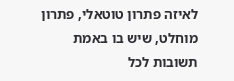לאיזה פתרון טוטאלי, פתרון מוחלט, שיש בו באמת תשובות לכל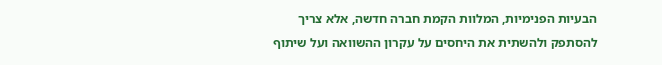הבעיות הפנימיות, המלוות הקמת חברה חדשה, אלא צריך להסתפק ולהשתית את היחסים על עקרון ההשוואה ועל שיתוף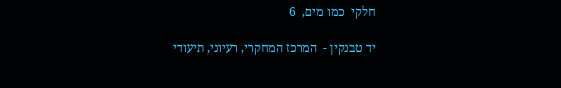חלקי  כמו מים,  6

יד טבנקין -  המרכז המחקרי, רעיוני, תיעודי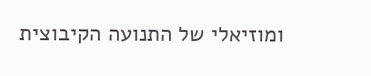ומוזיאלי של התנועה הקיבוצית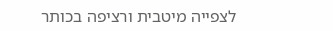לצפייה מיטבית ורציפה בכותר